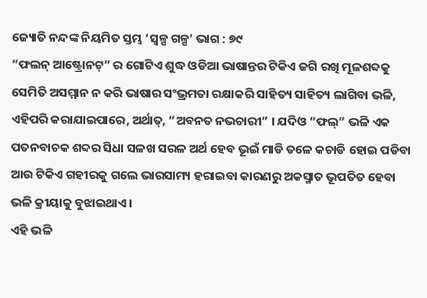ଜ୍ୟୋତି ନନ୍ଦଙ୍କ ନିୟମିତ ସ୍ତମ୍ଭ ‘ସ୍ୱଳ୍ପ ଗଳ୍ପ’ ଭାଗ : ୭୯
“ଫଲନ୍ ଆଷ୍ଟ୍ରୋନଟ୍” ର ଗୋଟିଏ ଶୁଦ୍ଧ ଓଡିଆ ଭାଷାନ୍ତର ଟିକିଏ ଜଗି ରଖି ମୂଳଶବ୍ଦକୁ ସେମିତି ଅସମ୍ମାନ ନ କରି ଭାଷାର ସଂଭ୍ରମତା ରକ୍ଷାକରି ସାହିତ୍ୟ ସାହିତ୍ୟ ଲାଗିବା ଭଳି, ଏହିପରି କରାଯାଇପାରେ, ଅର୍ଥାତ୍, “ଅବନତ ନଭଚାରୀ” । ଯଦିଓ “ଫଲ୍” ଭଳି ଏକ ପତନବାଚକ ଶବ୍ଦର ସିଧା ସଳଖ ସରଳ ଅର୍ଥ ହେବ ଭୂଇଁ ମାଡି ତଳେ କଚାଡି ହୋଇ ପଡିବା ଆଉ ଟିକିଏ ଗହୀରକୁ ଗଲେ ଭାରସାମ୍ୟ ହରାଇବା କାରଣରୁ ଅକସ୍ମାତ ଭୂପତିତ ହେବା ଭଳି କ୍ରୀୟାକୁ ବୁଝାଇଥାଏ ।
ଏହି ଭଳି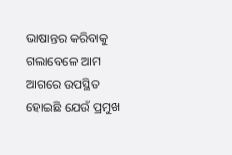ଭାଷାନ୍ତର କରିବାକୁ ଗଲାବେଳେ ଆମ ଆଗରେ ଉପସ୍ଥିତ ହୋଇଛି ଯେଉଁ ପ୍ରମୁଖ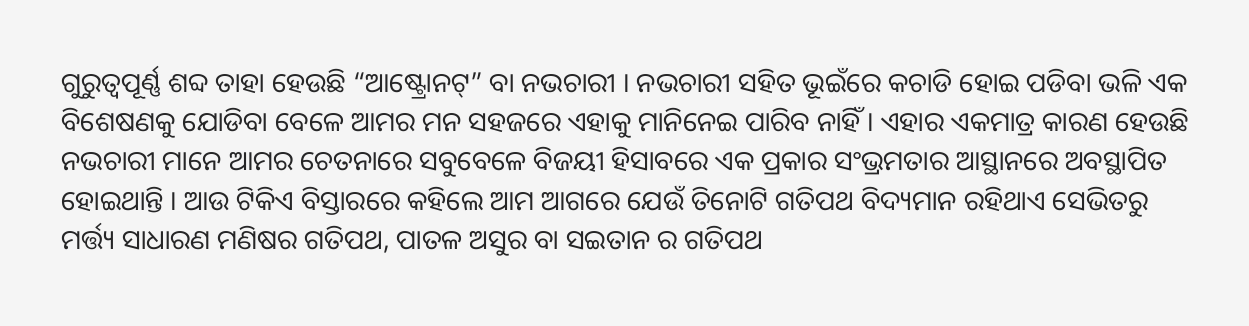ଗୁରୁତ୍ୱପୂର୍ଣ୍ଣ ଶବ୍ଦ ତାହା ହେଉଛି “ଆଷ୍ଟ୍ରୋନଟ୍” ବା ନଭଚାରୀ । ନଭଚାରୀ ସହିତ ଭୂଇଁରେ କଚାଡି ହୋଇ ପଡିବା ଭଳି ଏକ ବିଶେଷଣକୁ ଯୋଡିବା ବେଳେ ଆମର ମନ ସହଜରେ ଏହାକୁ ମାନିନେଇ ପାରିବ ନାହିଁ । ଏହାର ଏକମାତ୍ର କାରଣ ହେଉଛି ନଭଚାରୀ ମାନେ ଆମର ଚେତନାରେ ସବୁବେଳେ ବିଜୟୀ ହିସାବରେ ଏକ ପ୍ରକାର ସଂଭ୍ରମତାର ଆସ୍ଥାନରେ ଅବସ୍ଥାପିତ ହୋଇଥାନ୍ତି । ଆଉ ଟିକିଏ ବିସ୍ତାରରେ କହିଲେ ଆମ ଆଗରେ ଯେଉଁ ତିନୋଟି ଗତିପଥ ବିଦ୍ୟମାନ ରହିଥାଏ ସେଭିତରୁ ମର୍ତ୍ତ୍ୟ ସାଧାରଣ ମଣିଷର ଗତିପଥ, ପାତଳ ଅସୁର ବା ସଇତାନ ର ଗତିପଥ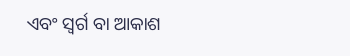ଏବଂ ସ୍ୱର୍ଗ ବା ଆକାଶ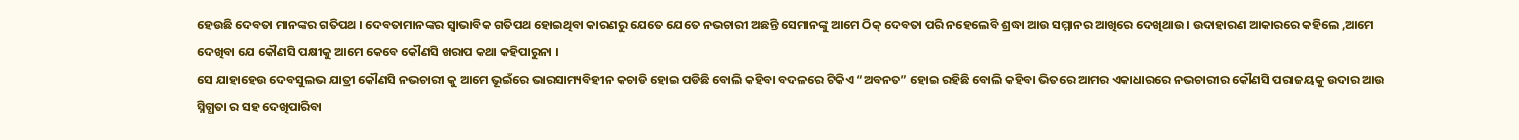ହେଉଛି ଦେବତା ମାନଙ୍କର ଗତିପଥ । ଦେବତାମାନଙ୍କର ସ୍ୱାଭାବିକ ଗତିପଥ ହୋଇଥିବା କାରଣରୁ ଯେତେ ଯେତେ ନଭଚାରୀ ଅଛନ୍ତି ସେମାନଙ୍କୁ ଆମେ ଠିକ୍ ଦେବତା ପରି ନହେଲେବି ଶ୍ରଦ୍ଧା ଆଉ ସମ୍ମାନର ଆଖିରେ ଦେଖିଥାଉ । ଉଦାହାରଣ ଆକାରରେ କହିଲେ ,ଆମେ ଦେଖିବା ଯେ କୌଣସି ପକ୍ଷୀକୁ ଆମେ କେବେ କୌଣସି ଖରାପ କଥା କହିପାରୁନା ।
ସେ ଯାହାହେଉ ଦେବସୁଲଭ ଯାତ୍ରୀ କୌଣସି ନଭଚାରୀ କୁ ଆମେ ଭୂଇଁରେ ଭାରସାମ୍ୟବିହୀନ କଚାଡି ହୋଇ ପଡିଛି ବୋଲି କହିବା ବଦଳରେ ଟିକିଏ “ଅବନତ” ହୋଇ ରହିଛି ବୋଲି କହିବା ଭିତରେ ଆମର ଏକାଧାରରେ ନଭଚାରୀର କୌଣସି ପରାଜୟକୁ ଉଦାର ଆଉ ସ୍ନିଗ୍ଧତା ର ସହ ଦେଖିପାରିବା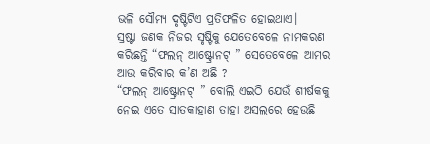ଭଳି ସୌମ୍ୟ ଦୃଷ୍ଟିଟିଏ ପ୍ରତିଫଳିତ ହୋଇଥାଏ।
ସ୍ରଷ୍ଟା ଜଣକ ନିଜର ସୃଷ୍ଟିକୁ ଯେତେବେଳେ ନାମକରଣ କରିଛନ୍ତି “ଫଲନ୍ ଆଷ୍ଟ୍ରୋନଟ୍ ” ସେତେବେଳେ ଆମର ଆଉ କରିବାର କ’ଣ ଅଛି ?
“ଫଲନ୍ ଆଷ୍ଟ୍ରୋନଟ୍ ” ବୋଲି ଏଇଠି ଯେଉଁ ଶୀର୍ଷକକୁ ନେଇ ଏତେ ସାତକାହାଣ ତାହା ଅସଲରେ ହେଉଛି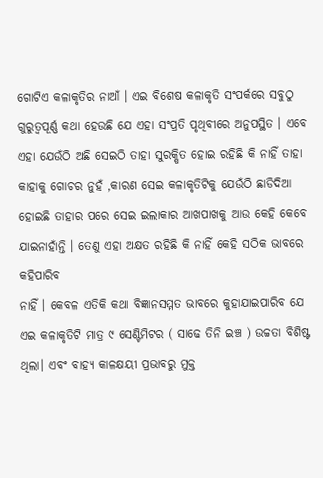ଗୋଟିଏ କଳାକୃତିର ନାଆଁ । ଏଇ ବିଶେଷ କଳାକୃତି ସଂପର୍କରେ ସବୁଠୁ ଗୁରୁତ୍ୱପୂର୍ଣ୍ଣ କଥା ହେଉଛି ଯେ ଏହା ସଂପ୍ରତି ପୃଥିବୀରେ ଅନୁପସ୍ଥିତ । ଏବେ ଏହା ଯେଉଁଠି ଅଛି ସେଇଠି ତାହା ସୁରକ୍ଷିତ ହୋଇ ରହିଛି କି ନାହିଁ ତାହା କାହାକୁ ଗୋଚର ନୁହଁ ,କାରଣ ସେଇ କଳାକୃତିଟିକୁ ଯେଉଁଠି ଛାଡିଦିଆ ହୋଇଛି ତାହାର ପରେ ସେଇ ଇଲାକାର ଆଖପାଖକୁ ଆଉ କେହି କେବେ ଯାଇନାହାଁନ୍ତି । ତେଣୁ ଏହା ଅକ୍ଷତ ରହିଛି କି ନାହିଁ କେହି ସଠିକ ଭାବରେ କହିପାରିବ
ନାହିଁ । କେବଳ ଏତିକି କଥା ବିଜ୍ଞାନସମ୍ମତ ଭାବରେ କୁହାଯାଇପାରିବ ଯେ ଏଇ କଳାକୃତିଟି ମାତ୍ର ୯ ସେଣ୍ଟିମିଟର ( ସାଢେ ତିନି ଇଞ୍ଚ ) ଉଚ୍ଚତା ବିଶିଷ୍ଟ ଥିଲା। ଏବଂ ବାହ୍ୟ କାଳକ୍ଷୟୀ ପ୍ରଭାବରୁ ମୁକ୍ତ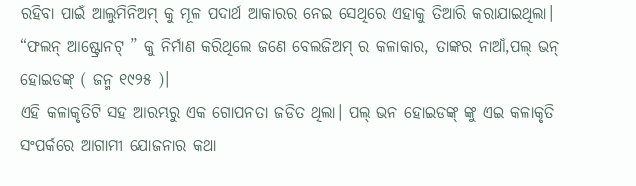ରହିବା ପାଇଁ ଆଲୁମିନିଅମ୍ କୁ ମୂଳ ପଦାର୍ଥ ଆକାରର ନେଇ ସେଥିରେ ଏହାକୁ ତିଆରି କରାଯାଇଥିଲା।
“ଫଲନ୍ ଆଷ୍ଟ୍ରୋନଟ୍ ” କୁ ନିର୍ମାଣ କରିଥିଲେ ଜଣେ ବେଲଜିଅମ୍ ର କଳାକାର, ତାଙ୍କର ନାଆଁ,ପଲ୍ ଭନ୍ ହୋଇଡଙ୍କ୍ ( ଜନ୍ମ ୧୯୨୫ )।
ଏହି କଳାକୃତିଟି ସହ ଆରମ୍ଭରୁ ଏକ ଗୋପନତା ଜଡିତ ଥିଲା। ପଲ୍ ଭନ ହୋଇଡଙ୍କ୍ ଙ୍କୁ ଏଇ କଳାକୃତି ସଂପର୍କରେ ଆଗାମୀ ଯୋଜନାର କଥା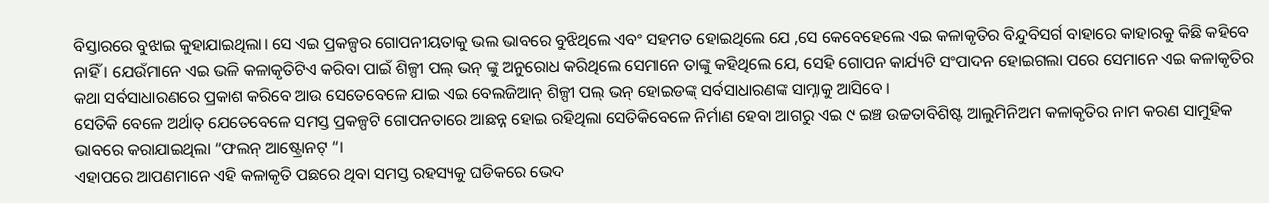ବିସ୍ତାରରେ ବୁଝାଇ କୁହାଯାଇଥିଲା। ସେ ଏଇ ପ୍ରକଳ୍ପର ଗୋପନୀୟତାକୁ ଭଲ ଭାବରେ ବୁଝିଥିଲେ ଏବଂ ସହମତ ହୋଇଥିଲେ ଯେ ,ସେ କେବେହେଲେ ଏଇ କଳାକୃତିର ବିନ୍ଦୁବିସର୍ଗ ବାହାରେ କାହାରକୁ କିଛି କହିବେ ନାହିଁ । ଯେଉଁମାନେ ଏଇ ଭଳି କଳାକୃତିଟିଏ କରିବା ପାଇଁ ଶିଳ୍ପୀ ପଲ୍ ଭନ୍ ଙ୍କୁ ଅନୁରୋଧ କରିଥିଲେ ସେମାନେ ତାଙ୍କୁ କହିଥିଲେ ଯେ, ସେହି ଗୋପନ କାର୍ଯ୍ୟଟି ସଂପାଦନ ହୋଇଗଲା ପରେ ସେମାନେ ଏଇ କଳାକୃତିର କଥା ସର୍ବସାଧାରଣରେ ପ୍ରକାଶ କରିବେ ଆଉ ସେତେବେଳେ ଯାଇ ଏଇ ବେଲଜିଆନ୍ ଶିଳ୍ପୀ ପଲ୍ ଭନ୍ ହୋଇଡଙ୍କ୍ ସର୍ବସାଧାରଣଙ୍କ ସାମ୍ନାକୁ ଆସିବେ ।
ସେତିକି ବେଳେ ଅର୍ଥାତ୍ ଯେତେବେଳେ ସମସ୍ତ ପ୍ରକଳ୍ପଟି ଗୋପନତାରେ ଆଛନ୍ନ ହୋଇ ରହିଥିଲା ସେତିକିବେଳେ ନିର୍ମାଣ ହେବା ଆଗରୁ ଏଇ ୯ ଇଞ୍ଚ ଉଚ୍ଚତାବିଶିଷ୍ଟ ଆଲୁମିନିଅମ କଳାକୃତିର ନାମ କରଣ ସାମୁହିକ ଭାବରେ କରାଯାଇଥିଲା “ଫଲନ୍ ଆଷ୍ଟ୍ରୋନଟ୍ “।
ଏହାପରେ ଆପଣମାନେ ଏହି କଳାକୃତି ପଛରେ ଥିବା ସମସ୍ତ ରହସ୍ୟକୁ ଘଡିକରେ ଭେଦ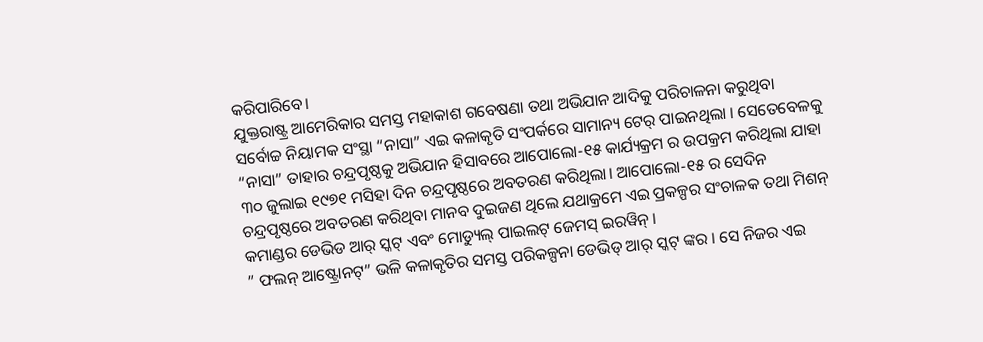କରିପାରିବେ।
ଯୁକ୍ତରାଷ୍ଟ୍ର ଆମେରିକାର ସମସ୍ତ ମହାକାଶ ଗବେଷଣା ତଥା ଅଭିଯାନ ଆଦିକୁ ପରିଚାଳନା କରୁଥିବା ସର୍ବୋଚ୍ଚ ନିୟାମକ ସଂସ୍ଥା “ନାସା” ଏଇ କଳାକୃତି ସଂପର୍କରେ ସାମାନ୍ୟ ଟେର୍ ପାଇନଥିଲା । ସେତେବେଳକୁ “ନାସା” ତାହାର ଚନ୍ଦ୍ରପୃଷ୍ଠକୁ ଅଭିଯାନ ହିସାବରେ ଆପୋଲୋ-୧୫ କାର୍ଯ୍ୟକ୍ରମ ର ଉପକ୍ରମ କରିଥିଲା ଯାହା ୩୦ ଜୁଲାଇ ୧୯୭୧ ମସିହା ଦିନ ଚନ୍ଦ୍ରପୃଷ୍ଠରେ ଅବତରଣ କରିଥିଲା। ଆପୋଲୋ-୧୫ ର ସେଦିନ ଚନ୍ଦ୍ରପୃଷ୍ଠରେ ଅବତରଣ କରିଥିବା ମାନବ ଦୁଇଜଣ ଥିଲେ ଯଥାକ୍ରମେ ଏଇ ପ୍ରକଳ୍ପର ସଂଚାଳକ ତଥା ମିଶନ୍ କମାଣ୍ଡର ଡେଭିଡ ଆର୍ ସ୍କଟ୍ ଏବଂ ମୋଡ୍ୟୁଲ୍ ପାଇଲଟ୍ ଜେମସ୍ ଇରୱିନ୍ ।
” ଫଲନ୍ ଆଷ୍ଟ୍ରୋନଟ୍” ଭଳି କଳାକୃତିର ସମସ୍ତ ପରିକଳ୍ପନା ଡେଭିଡ୍ ଆର୍ ସ୍କଟ୍ ଙ୍କର । ସେ ନିଜର ଏଇ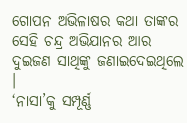ଗୋପନ ଅଭିଳାଷର କଥା ତାଙ୍କର ସେହି ଚନ୍ଦ୍ର ଅଭିଯାନର ଆର ଦୁଇଜଣ ସାଥିଙ୍କୁ ଜଣାଇଦେଇଥିଲେ ।
‘ନାସା’କୁ ସମ୍ପୂର୍ଣ୍ଣ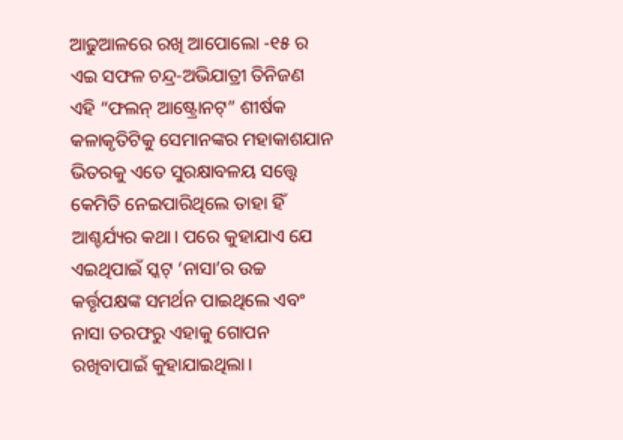ଆଢୁଆଳରେ ରଖି ଆପୋଲୋ -୧୫ ର ଏଇ ସଫଳ ଚନ୍ଦ୍ର-ଅଭିଯାତ୍ରୀ ତିନିଜଣ ଏହି “ଫଲନ୍ ଆଷ୍ଟ୍ରୋନଟ୍” ଶୀର୍ଷକ କଳାକୃତିଟିକୁ ସେମାନଙ୍କର ମହାକାଶଯାନ ଭିତରକୁ ଏତେ ସୁରକ୍ଷାବଳୟ ସତ୍ତ୍ୱେ କେମିତି ନେଇପାରିଥିଲେ ତାହା ହିଁ ଆଶ୍ଚର୍ଯ୍ୟର କଥା। ପରେ କୁହାଯାଏ ଯେ ଏଇଥିପାଇଁ ସ୍କଟ୍ ‘ନାସା’ର ଉଚ୍ଚ କର୍ତ୍ତୃପକ୍ଷଙ୍କ ସମର୍ଥନ ପାଇଥିଲେ ଏବଂ ନାସା ତରଫରୁ ଏହାକୁ ଗୋପନ ରଖିବାପାଇଁ କୁହାଯାଇଥିଲା।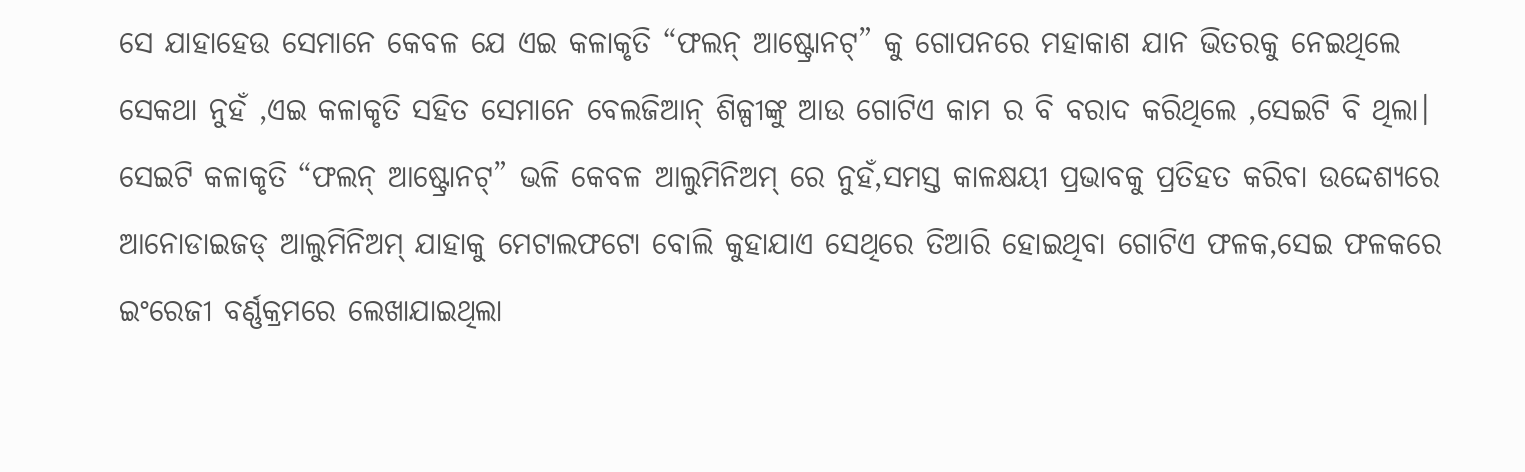ସେ ଯାହାହେଉ ସେମାନେ କେବଳ ଯେ ଏଇ କଳାକୃତି “ଫଲନ୍ ଆଷ୍ଟ୍ରୋନଟ୍” କୁ ଗୋପନରେ ମହାକାଶ ଯାନ ଭିତରକୁ ନେଇଥିଲେ ସେକଥା ନୁହଁ ,ଏଇ କଳାକୃତି ସହିତ ସେମାନେ ବେଲଜିଆନ୍ ଶିଳ୍ପୀଙ୍କୁ ଆଉ ଗୋଟିଏ କାମ ର ବି ବରାଦ କରିଥିଲେ ,ସେଇଟି ବି ଥିଲା। ସେଇଟି କଳାକୃତି “ଫଲନ୍ ଆଷ୍ଟ୍ରୋନଟ୍” ଭଳି କେବଳ ଆଲୁମିନିଅମ୍ ରେ ନୁହଁ,ସମସ୍ତ କାଳକ୍ଷୟୀ ପ୍ରଭାବକୁ ପ୍ରତିହତ କରିବା ଉଦ୍ଦେଶ୍ୟରେ ଆନୋଡାଇଜଡ୍ ଆଲୁମିନିଅମ୍ ଯାହାକୁ ମେଟାଲଫଟୋ ବୋଲି କୁହାଯାଏ ସେଥିରେ ତିଆରି ହୋଇଥିବା ଗୋଟିଏ ଫଳକ,ସେଇ ଫଳକରେ ଇଂରେଜୀ ବର୍ଣ୍ଣକ୍ରମରେ ଲେଖାଯାଇଥିଲା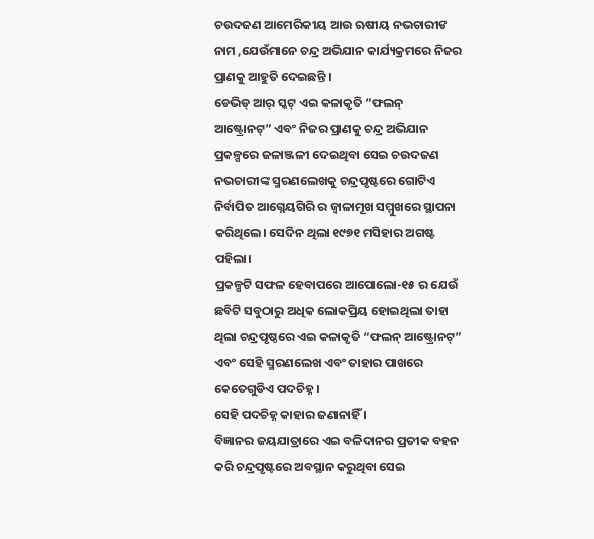ଚଉଦଜଣ ଆମେରିକୀୟ ଆଉ ଋଷୀୟ ନଭଚାରୀଙ ନାମ ,ଯେଉଁମାନେ ଚନ୍ଦ୍ର ଅଭିଯାନ କାର୍ଯ୍ୟକ୍ରମରେ ନିଜର ପ୍ରାଣକୁ ଆହୁତି ଦେଇଛନ୍ତି ।
ଡେଭିଡ୍ ଆର୍ ସ୍କଟ୍ ଏଇ କଳାକୃତି “ଫଲନ୍ ଆଷ୍ଟ୍ରୋନଟ୍” ଏବଂ ନିଜର ପ୍ରାଣକୁ ଚନ୍ଦ୍ର ଅଭିଯାନ ପ୍ରକଳ୍ପରେ ଜଳାଞ୍ଜଳୀ ଦେଇଥିବା ସେଇ ଚଉଦଜଣ ନଭଚାରୀଙ୍କ ସ୍ମରଣଲେଖକୁ ଚନ୍ଦ୍ରପୃଷ୍ଟରେ ଗୋଟିଏ ନିର୍ବାପିତ ଆଗ୍ନେୟଗିରି ର ଜ୍ୱାଳାମୂଖ ସମ୍ମୁଖରେ ସ୍ଥାପନା କରିଥିଲେ। ସେଦିନ ଥିଲା ୧୯୭୧ ମସିହାର ଅଗଷ୍ଟ ପହିଲା।
ପ୍ରକଳ୍ପଟି ସଫଳ ହେବାପରେ ଆପୋଲୋ-୧୫ ର ଯେଉଁ ଛବିଟି ସବୁଠାରୁ ଅଧିକ ଲୋକପ୍ରିୟ ହୋଇଥିଲା ତାହା ଥିଲା ଚନ୍ଦ୍ରପୃଷ୍ଠରେ ଏଇ କଳାକୃତି “ଫଲନ୍ ଆଷ୍ଟ୍ରୋନଟ୍” ଏବଂ ସେହି ସ୍ମରଣଲେଖ ଏବଂ ତାହାର ପାଖରେ କେତେଗୁଡିଏ ପଦଚିହ୍ନ ।
ସେହି ପଦଚିହ୍ନ କାହାର ଜଣାନାହିଁ ।
ବିଜ୍ଞାନର ଜୟଯାତ୍ରାରେ ଏଇ ବଳିଦାନର ପ୍ରତୀକ ବହନ କରି ଚନ୍ଦ୍ରପୃଷ୍ଟରେ ଅବସ୍ଥାନ କରୁଥିବା ସେଇ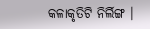କଳାକୃତିଟି ନିର୍ଲିଙ୍ଗ ।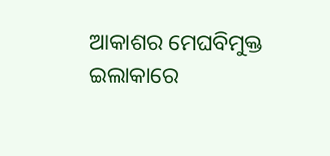ଆକାଶର ମେଘବିମୁକ୍ତ ଇଲାକାରେ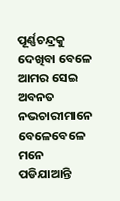ପୂର୍ଣ୍ଣଚନ୍ଦ୍ରକୁ ଦେଖିବା ବେଳେ ଆମର ସେଇ ଅବନତ ନଭଚାରୀମାନେ ବେଳେବେଳେ ମନେ ପଡିଯାଆନ୍ତି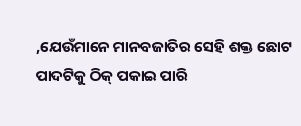,ଯେଉଁମାନେ ମାନବଜାତିର ସେହି ଶକ୍ତ ଛୋଟ ପାଦଟିକୁ ଠିକ୍ ପକାଇ ପାରି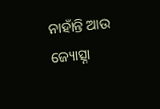ନାହାଁନ୍ତି ଆଉ ଜ୍ୟୋତ୍ସ୍ନା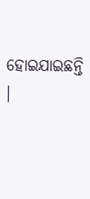ହୋଇଯାଇଛନ୍ତି ।